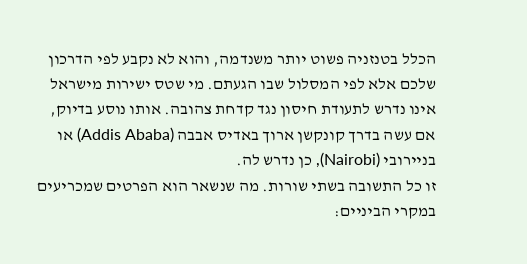הכלל בטנזניה פשוט יותר משנדמה, והוא לא נקבע לפי הדרכון שלכם אלא לפי המסלול שבו הגעתם. מי שטס ישירות מישראל אינו נדרש לתעודת חיסון נגד קדחת צהובה. אותו נוסע בדיוק, אם עשה בדרך קונקשן ארוך באדיס אבבה (Addis Ababa) או בניירובי (Nairobi), כן נדרש לה.
זו כל התשובה בשתי שורות. מה שנשאר הוא הפרטים שמכריעים במקרי הביניים: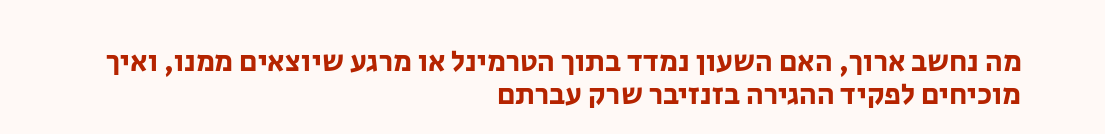מה נחשב ארוך, האם השעון נמדד בתוך הטרמינל או מרגע שיוצאים ממנו, ואיך מוכיחים לפקיד ההגירה בזנזיבר שרק עברתם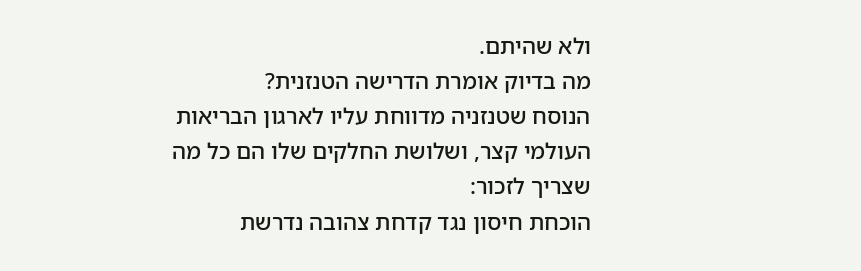ולא שהיתם.
מה בדיוק אומרת הדרישה הטנזנית?
הנוסח שטנזניה מדווחת עליו לארגון הבריאות העולמי קצר, ושלושת החלקים שלו הם כל מה שצריך לזכור:
הוכחת חיסון נגד קדחת צהובה נדרשת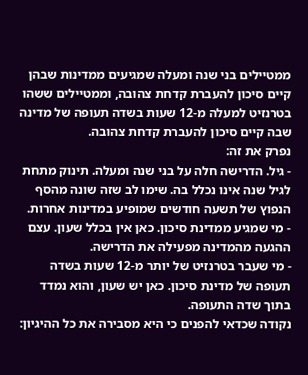ממטיילים בני שנה ומעלה שמגיעים ממדינות שבהן קיים סיכון להעברת קדחת צהובה, וממטיילים ששהו בטרנזיט למעלה מ-12 שעות בשדה תעופה של מדינה שבה קיים סיכון להעברת קדחת צהובה.
נפרק את זה:
- גיל. הדרישה חלה על בני שנה ומעלה. תינוק מתחת לגיל שנה אינו נכלל בה. שימו לב שזה שונה מהסף הנפוץ של תשעה חודשים שמופיע במדינות אחרות.
- מי שמגיע ממדינת סיכון. כאן אין בכלל שעון. עצם ההגעה מהמדינה מפעילה את הדרישה.
- מי שעבר בטרנזיט של יותר מ-12 שעות בשדה תעופה של מדינת סיכון. כאן יש שעון, והוא נמדד בתוך שדה התעופה.
נקודה שכדאי להפנים כי היא מסבירה את כל ההיגיון: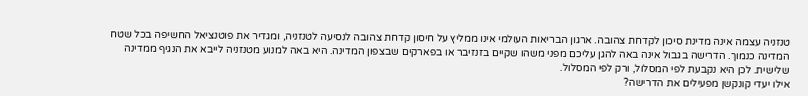טנזניה עצמה אינה מדינת סיכון לקדחת צהובה. ארגון הבריאות העולמי אינו ממליץ על חיסון קדחת צהובה לנסיעה לטנזניה, ומגדיר את פוטנציאל החשיפה בכל שטח המדינה כנמוך. הדרישה בגבול אינה באה להגן עליכם מפני משהו שקיים בזנזיבר או בפארקים שבצפון המדינה. היא באה למנוע מטנזניה לייבא את הנגיף ממדינה שלישית. לכן היא נקבעת לפי המסלול, ורק לפי המסלול.
אילו יעדי קונקשן מפעילים את הדרישה?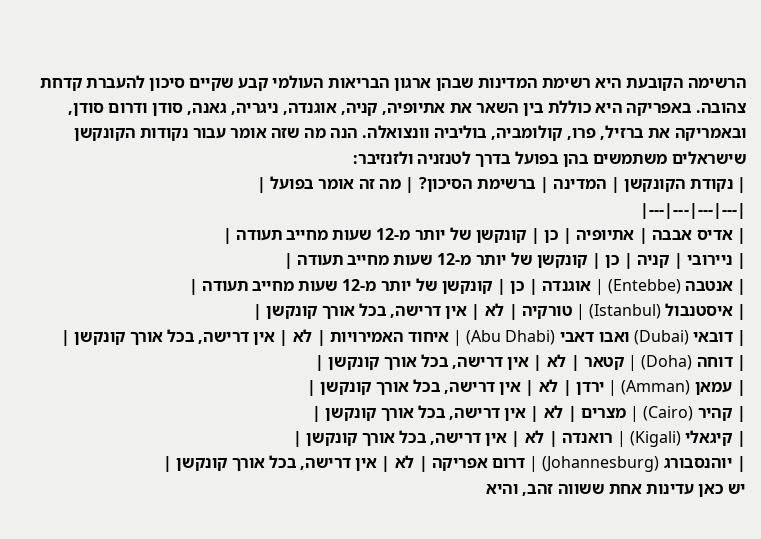הרשימה הקובעת היא רשימת המדינות שבהן ארגון הבריאות העולמי קבע שקיים סיכון להעברת קדחת צהובה. באפריקה היא כוללת בין השאר את אתיופיה, קניה, אוגנדה, ניגריה, גאנה, סודן ודרום סודן, ובאמריקה את ברזיל, פרו, קולומביה, בוליביה וונצואלה. הנה מה שזה אומר עבור נקודות הקונקשן שישראלים משתמשים בהן בפועל בדרך לטנזניה ולזנזיבר:
| נקודת הקונקשן | המדינה | ברשימת הסיכון? | מה זה אומר בפועל |
|---|---|---|---|
| אדיס אבבה | אתיופיה | כן | קונקשן של יותר מ-12 שעות מחייב תעודה |
| ניירובי | קניה | כן | קונקשן של יותר מ-12 שעות מחייב תעודה |
| אנטבה (Entebbe) | אוגנדה | כן | קונקשן של יותר מ-12 שעות מחייב תעודה |
| איסטנבול (Istanbul) | טורקיה | לא | אין דרישה, בכל אורך קונקשן |
| דובאי (Dubai) ואבו דאבי (Abu Dhabi) | איחוד האמירויות | לא | אין דרישה, בכל אורך קונקשן |
| דוחה (Doha) | קטאר | לא | אין דרישה, בכל אורך קונקשן |
| עמאן (Amman) | ירדן | לא | אין דרישה, בכל אורך קונקשן |
| קהיר (Cairo) | מצרים | לא | אין דרישה, בכל אורך קונקשן |
| קיגאלי (Kigali) | רואנדה | לא | אין דרישה, בכל אורך קונקשן |
| יוהנסבורג (Johannesburg) | דרום אפריקה | לא | אין דרישה, בכל אורך קונקשן |
יש כאן עדינות אחת ששווה זהב, והיא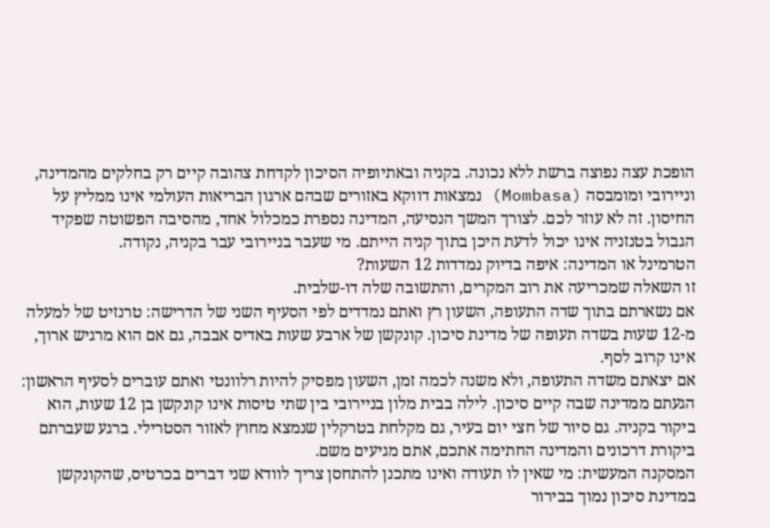הופכת עצה נפוצה ברשת ללא נכונה. בקניה ובאתיופיה הסיכון לקדחת צהובה קיים רק בחלקים מהמדינה, וניירובי ומומבסה (Mombasa) נמצאות דווקא באזורים שבהם ארגון הבריאות העולמי אינו ממליץ על החיסון. זה לא עוזר לכם. לצורך המשך הנסיעה, המדינה נספרת כמכלול אחד, מהסיבה הפשוטה שפקיד הגבול בטנזניה אינו יכול לדעת היכן בתוך קניה הייתם. מי שעבר בניירובי עבר בקניה, נקודה.
הטרמינל או המדינה: איפה בדיוק נמדדות 12 השעות?
זו השאלה שמכריעה את רוב המקרים, והתשובה שלה דו-שלבית.
אם נשארתם בתוך שדה התעופה, השעון רץ ואתם נמדדים לפי הסעיף השני של הדרישה: טרנזיט של למעלה מ-12 שעות בשדה תעופה של מדינת סיכון. קונקשן של ארבע שעות באדיס אבבה, גם אם הוא מרגיש ארוך, אינו קרוב לסף.
אם יצאתם משדה התעופה, ולא משנה לכמה זמן, השעון מפסיק להיות רלוונטי ואתם עוברים לסעיף הראשון: הגעתם ממדינה שבה קיים סיכון. לילה בבית מלון בניירובי בין שתי טיסות אינו קונקשן בן 12 שעות, הוא ביקור בקניה. גם סיור של חצי יום בעיר, גם מקלחת בטרקלין שנמצא מחוץ לאזור הסטרילי. ברגע שעברתם ביקורת דרכונים והמדינה החתימה אתכם, אתם מגיעים משם.
המסקנה המעשית: מי שאין לו תעודה ואינו מתכנן להתחסן צריך לוודא שני דברים בכרטיס, שהקונקשן במדינת סיכון נמוך בבירור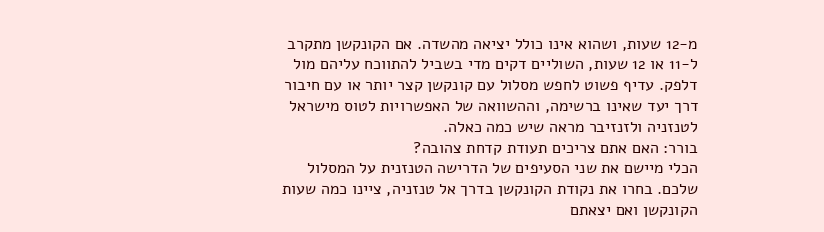מ-12 שעות, ושהוא אינו כולל יציאה מהשדה. אם הקונקשן מתקרב ל-11 או 12 שעות, השוליים דקים מדי בשביל להתווכח עליהם מול דלפק. עדיף פשוט לחפש מסלול עם קונקשן קצר יותר או עם חיבור דרך יעד שאינו ברשימה, וההשוואה של האפשרויות לטוס מישראל לטנזניה ולזנזיבר מראה שיש כמה כאלה.
בורר: האם אתם צריכים תעודת קדחת צהובה?
הכלי מיישם את שני הסעיפים של הדרישה הטנזנית על המסלול שלכם. בחרו את נקודת הקונקשן בדרך אל טנזניה, ציינו כמה שעות הקונקשן ואם יצאתם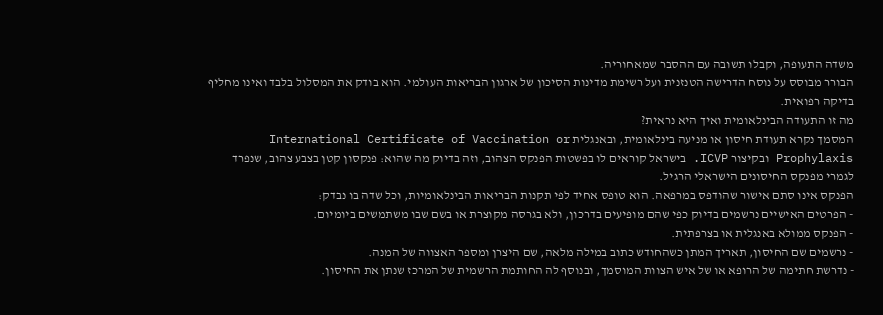משדה התעופה, וקבלו תשובה עם ההסבר שמאחוריה.
הבורר מבוסס על נוסח הדרישה הטנזנית ועל רשימת מדינות הסיכון של ארגון הבריאות העולמי. הוא בודק את המסלול בלבד ואינו מחליף בדיקה רפואית.
מה זו התעודה הבינלאומית ואיך היא נראית?
המסמך נקרא תעודת חיסון או מניעה בינלאומית, ובאנגלית International Certificate of Vaccination or Prophylaxis ובקיצור ICVP. בישראל קוראים לו בפשטות הפנקס הצהוב, וזה בדיוק מה שהוא: פנקסון קטן בצבע צהוב, שנפרד לגמרי מפנקס החיסונים הישראלי הרגיל.
הפנקס אינו סתם אישור שהודפס במרפאה. הוא טופס אחיד לפי תקנות הבריאות הבינלאומיות, וכל שדה בו נבדק:
- הפרטים האישיים נרשמים בדיוק כפי שהם מופיעים בדרכון, ולא בגרסה מקוצרת או בשם שבו משתמשים ביומיום.
- הפנקס ממולא באנגלית או בצרפתית.
- נרשמים שם החיסון, תאריך המתן כשהחודש כתוב במילה מלאה, שם היצרן ומספר האצווה של המנה.
- נדרשת חתימה של הרופא או של איש הצוות המוסמך, ובנוסף לה החותמת הרשמית של המרכז שנתן את החיסון.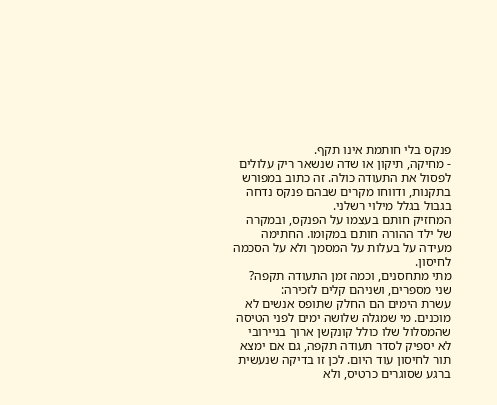פנקס בלי חותמת אינו תקף.
- מחיקה, תיקון או שדה שנשאר ריק עלולים לפסול את התעודה כולה. זה כתוב במפורש בתקנות, ודווחו מקרים שבהם פנקס נדחה בגבול בגלל מילוי רשלני.
המחזיק חותם בעצמו על הפנקס, ובמקרה של ילד ההורה חותם במקומו. החתימה מעידה על בעלות על המסמך ולא על הסכמה לחיסון.
מתי מתחסנים, וכמה זמן התעודה תקפה?
שני מספרים, ושניהם קלים לזכירה:
עשרת הימים הם החלק שתופס אנשים לא מוכנים. מי שמגלה שלושה ימים לפני הטיסה שהמסלול שלו כולל קונקשן ארוך בניירובי לא יספיק לסדר תעודה תקפה, גם אם ימצא תור לחיסון עוד היום. לכן זו בדיקה שנעשית ברגע שסוגרים כרטיס, ולא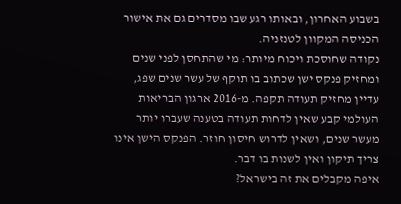בשבוע האחרון, ובאותו רגע שבו מסדרים גם את אישור הכניסה המקוון לטנזניה.
נקודה שחוסכת ויכוח מיותר: מי שהתחסן לפני שנים ומחזיק פנקס ישן שכתוב בו תוקף של עשר שנים שפג, עדיין מחזיק תעודה תקפה. מ-2016 ארגון הבריאות העולמי קבע שאין לדחות תעודה בטענה שעברו יותר מעשר שנים, ושאין לדרוש חיסון חוזר. הפנקס הישן אינו צריך תיקון ואין לשנות בו דבר.
איפה מקבלים את זה בישראל?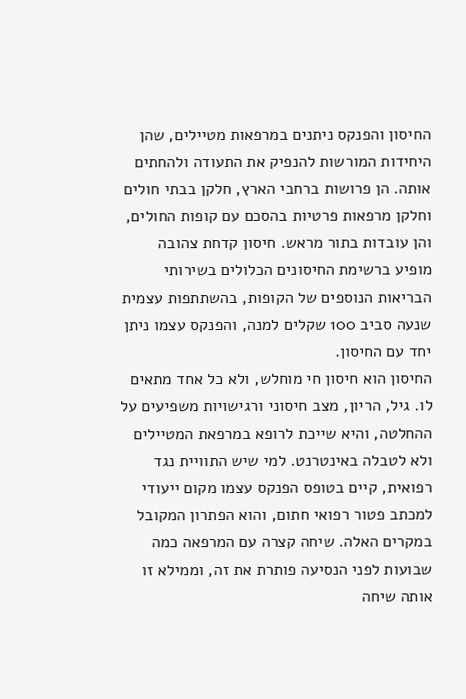החיסון והפנקס ניתנים במרפאות מטיילים, שהן היחידות המורשות להנפיק את התעודה ולהחתים אותה. הן פרושות ברחבי הארץ, חלקן בבתי חולים וחלקן מרפאות פרטיות בהסכם עם קופות החולים, והן עובדות בתור מראש. חיסון קדחת צהובה מופיע ברשימת החיסונים הכלולים בשירותי הבריאות הנוספים של הקופות, בהשתתפות עצמית שנעה סביב 100 שקלים למנה, והפנקס עצמו ניתן יחד עם החיסון.
החיסון הוא חיסון חי מוחלש, ולא כל אחד מתאים לו. גיל, הריון, מצב חיסוני ורגישויות משפיעים על ההחלטה, והיא שייכת לרופא במרפאת המטיילים ולא לטבלה באינטרנט. למי שיש התוויית נגד רפואית, קיים בטופס הפנקס עצמו מקום ייעודי למכתב פטור רפואי חתום, והוא הפתרון המקובל במקרים האלה. שיחה קצרה עם המרפאה כמה שבועות לפני הנסיעה פותרת את זה, וממילא זו אותה שיחה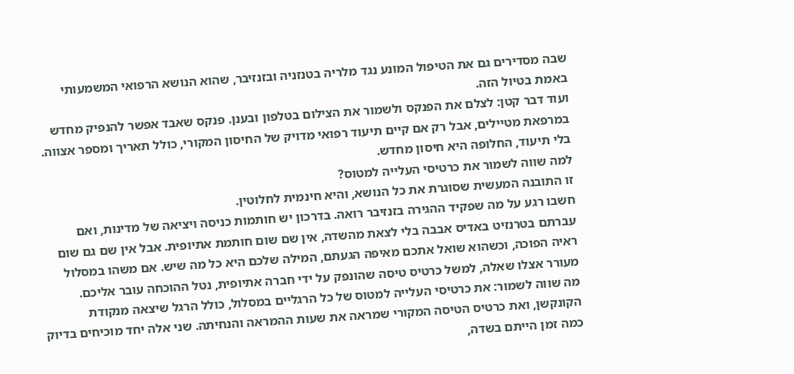שבה מסדירים גם את הטיפול המונע נגד מלריה בטנזניה ובזנזיבר, שהוא הנושא הרפואי המשמעותי באמת בטיול הזה.
ועוד דבר קטן: לצלם את הפנקס ולשמור את הצילום בטלפון ובענן. פנקס שאבד אפשר להנפיק מחדש במרפאת מטיילים, אבל רק אם קיים תיעוד רפואי מדויק של החיסון המקורי, כולל תאריך ומספר אצווה. בלי תיעוד, החלופה היא חיסון מחדש.
למה שווה לשמור את כרטיסי העלייה למטוס?
זו התובנה המעשית שסוגרת את כל הנושא, והיא חינמית לחלוטין.
חשבו רגע על מה שפקיד ההגירה בזנזיבר רואה. בדרכון יש חותמות כניסה ויציאה של מדינות, ואם עברתם בטרנזיט באדיס אבבה בלי לצאת מהשדה, אין שם שום חותמת אתיופית. אבל אין שם גם שום ראיה הפוכה, וכשהוא שואל אתכם מאיפה הגעתם, המילה שלכם היא כל מה שיש. אם משהו במסלול מעורר אצלו שאלה, למשל כרטיס טיסה שהונפק על ידי חברה אתיופית, נטל ההוכחה עובר אליכם.
מה שווה לשמור: את כרטיסי העלייה למטוס של כל הרגליים במסלול, כולל הרגל שיצאה מנקודת הקונקשן, ואת כרטיס הטיסה המקורי שמראה את שעות ההמראה והנחיתה. שני אלה יחד מוכיחים בדיוק כמה זמן הייתם בשדה,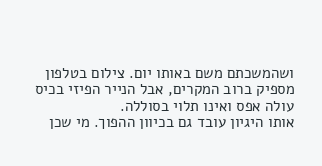ושהמשכתם משם באותו יום. צילום בטלפון מספיק ברוב המקרים, אבל הנייר הפיזי בכיס עולה אפס ואינו תלוי בסוללה.
אותו היגיון עובד גם בכיוון ההפוך. מי שכן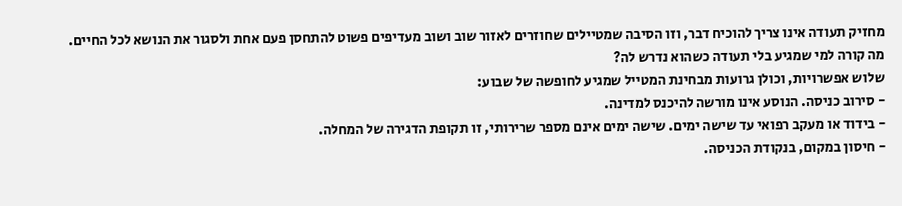מחזיק תעודה אינו צריך להוכיח דבר, וזו הסיבה שמטיילים שחוזרים לאזור שוב ושוב מעדיפים פשוט להתחסן פעם אחת ולסגור את הנושא לכל החיים.
מה קורה למי שמגיע בלי תעודה כשהוא נדרש לה?
שלוש אפשרויות, וכולן גרועות מבחינת המטייל שמגיע לחופשה של שבוע:
- סירוב כניסה. הנוסע אינו מורשה להיכנס למדינה.
- בידוד או מעקב רפואי עד שישה ימים. שישה ימים אינם מספר שרירותי, זו תקופת הדגירה של המחלה.
- חיסון במקום, בנקודת הכניסה.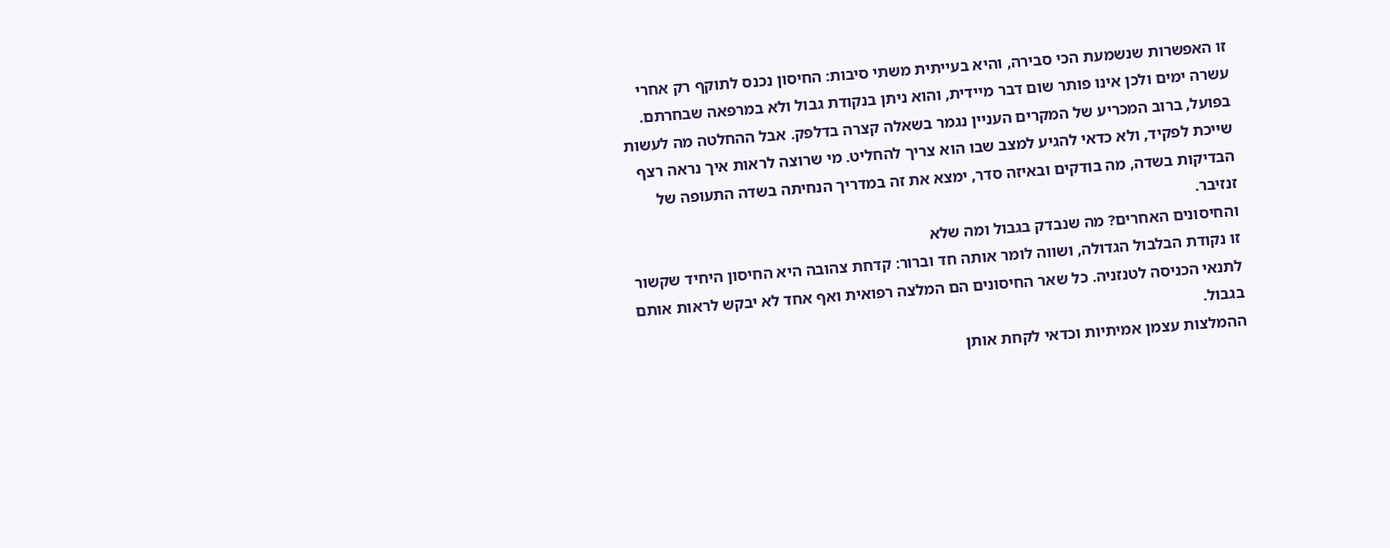זו האפשרות שנשמעת הכי סבירה, והיא בעייתית משתי סיבות: החיסון נכנס לתוקף רק אחרי עשרה ימים ולכן אינו פותר שום דבר מיידית, והוא ניתן בנקודת גבול ולא במרפאה שבחרתם.
בפועל, ברוב המכריע של המקרים העניין נגמר בשאלה קצרה בדלפק. אבל ההחלטה מה לעשות שייכת לפקיד, ולא כדאי להגיע למצב שבו הוא צריך להחליט. מי שרוצה לראות איך נראה רצף הבדיקות בשדה, מה בודקים ובאיזה סדר, ימצא את זה במדריך הנחיתה בשדה התעופה של זנזיבר.
והחיסונים האחרים? מה שנבדק בגבול ומה שלא
זו נקודת הבלבול הגדולה, ושווה לומר אותה חד וברור: קדחת צהובה היא החיסון היחיד שקשור לתנאי הכניסה לטנזניה. כל שאר החיסונים הם המלצה רפואית ואף אחד לא יבקש לראות אותם בגבול.
ההמלצות עצמן אמיתיות וכדאי לקחת אותן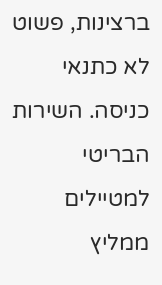ברצינות, פשוט לא כתנאי כניסה. השירות הבריטי למטיילים ממליץ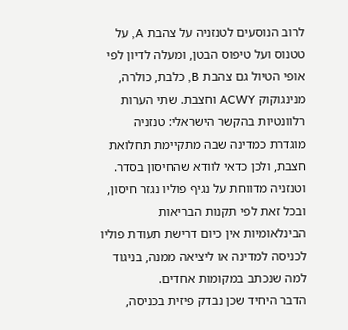לרוב הנוסעים לטנזניה על צהבת A, על טטנוס ועל טיפוס הבטן, ומעלה לדיון לפי אופי הטיול גם צהבת B, כלבת, כולרה, מנינגוקוק ACWY וחצבת. שתי הערות רלוונטיות בהקשר הישראלי: טנזניה מוגדרת כמדינה שבה מתקיימת תחלואת חצבת, ולכן כדאי לוודא שהחיסון בסדר. וטנזניה מדווחת על נגיף פוליו נגזר חיסון, ובכל זאת לפי תקנות הבריאות הבינלאומיות אין כיום דרישת תעודת פוליו לכניסה למדינה או ליציאה ממנה, בניגוד למה שנכתב במקומות אחדים.
הדבר היחיד שכן נבדק פיזית בכניסה,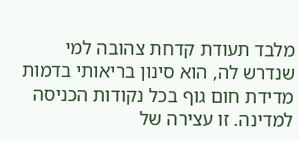מלבד תעודת קדחת צהובה למי שנדרש לה, הוא סינון בריאותי בדמות מדידת חום גוף בכל נקודות הכניסה למדינה. זו עצירה של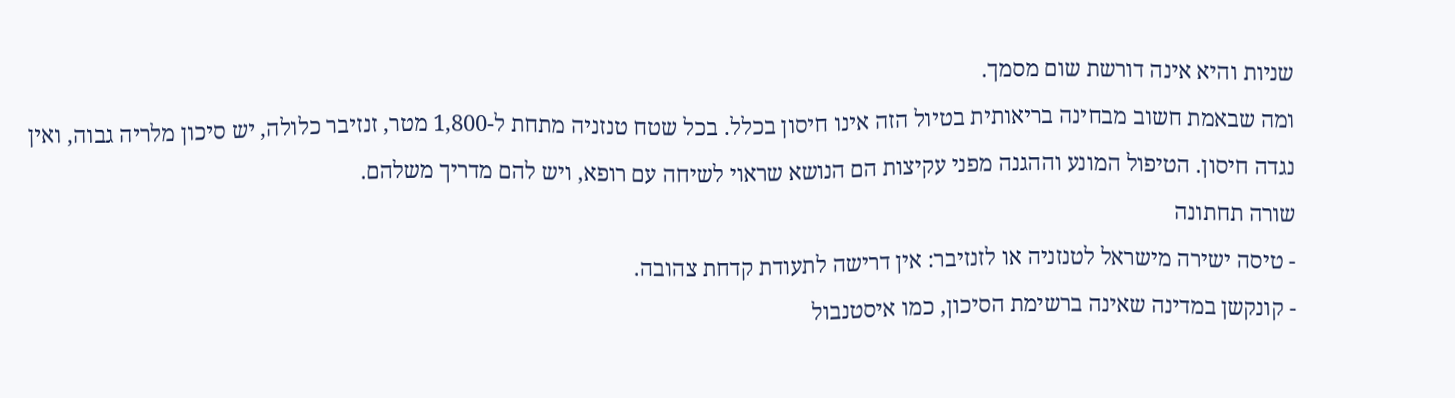שניות והיא אינה דורשת שום מסמך.
ומה שבאמת חשוב מבחינה בריאותית בטיול הזה אינו חיסון בכלל. בכל שטח טנזניה מתחת ל-1,800 מטר, זנזיבר כלולה, יש סיכון מלריה גבוה, ואין נגדה חיסון. הטיפול המונע וההגנה מפני עקיצות הם הנושא שראוי לשיחה עם רופא, ויש להם מדריך משלהם.
שורה תחתונה
- טיסה ישירה מישראל לטנזניה או לזנזיבר: אין דרישה לתעודת קדחת צהובה.
- קונקשן במדינה שאינה ברשימת הסיכון, כמו איסטנבול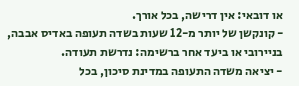או דובאי: אין דרישה, בכל אורך.
- קונקשן של יותר מ-12 שעות בשדה תעופה באדיס אבבה, בניירובי או ביעד אחר ברשימה: נדרשת תעודה.
- יציאה משדה התעופה במדינת סיכון, בכל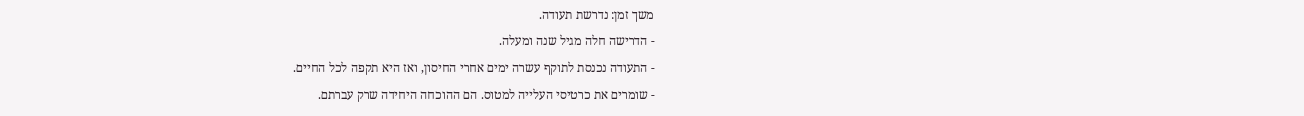משך זמן: נדרשת תעודה.
- הדרישה חלה מגיל שנה ומעלה.
- התעודה נכנסת לתוקף עשרה ימים אחרי החיסון, ואז היא תקפה לכל החיים.
- שומרים את כרטיסי העלייה למטוס. הם ההוכחה היחידה שרק עברתם.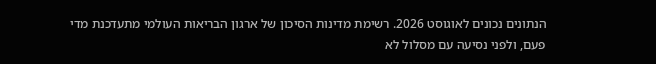הנתונים נכונים לאוגוסט 2026. רשימת מדינות הסיכון של ארגון הבריאות העולמי מתעדכנת מדי פעם, ולפני נסיעה עם מסלול לא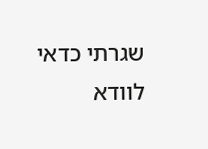שגרתי כדאי לוודא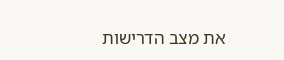את מצב הדרישות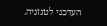העדכני לטנזניה.